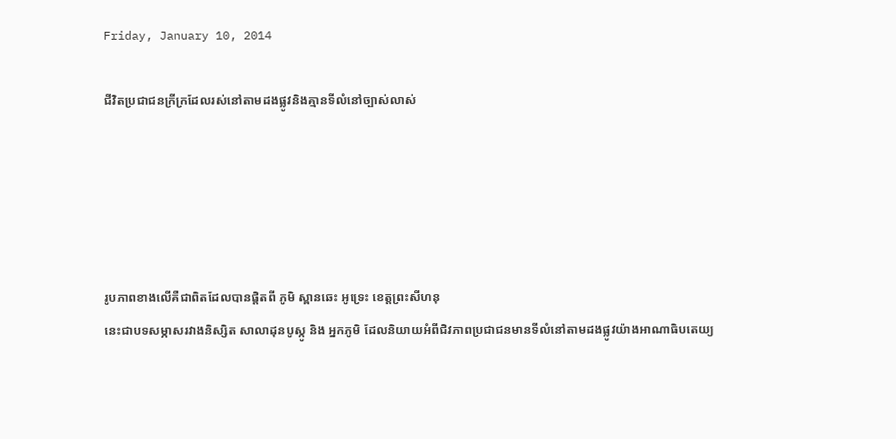Friday, January 10, 2014

ជីវិតប្រជាជនក្រីក្រដែលរស់នៅតាមដងផ្លូវនិងគ្មានទីលំនៅច្បាស់លាស់





រូបភាពខាងលើគឺជាពិតដែលបានផ្តិតពី ភូមិ ស្ពានឆេះ អូទ្រេះ ខេត្តព្រះសីហនុ
នេះជាបទសម្ភាសរវាងនិស្សិត សាលាដុនបូស្កូ និង អ្នកភូមិ ដែលនិយាយអំពីជិវភាពប្រជាជនមានទីលំនៅតាមដងផ្លូវយ៉ាងអាណាធិបតេយ្យ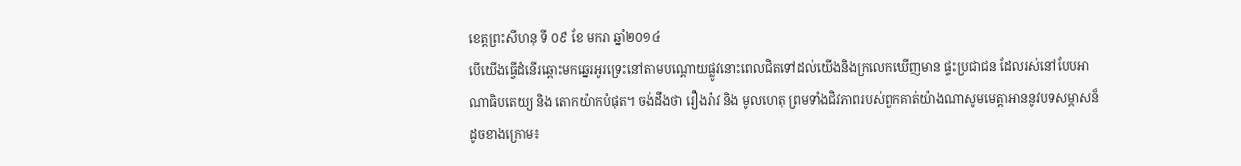ខេត្តព្រះសីហនុ ទី ០៩ ខែ មករា ឆ្នាំ២០១៤
បើយើងធ្វើដំនើរឆ្ពោះមកឆ្នេរអូរទ្រេះនៅតាមបណ្តោយផ្លូវនោះពេលជិតទៅដល់យើងនិងក្រលេកឃើញមាន ផ្ទះប្រជាជន ដែលរស់នៅបែបអាណាធិបតេយ្យ និង តោកយ៉ាកបំផុត។ ចង់ដឹងថា រឿងរ៉ាវ និង មូលហេតុ ព្រមទាំងជិវភាពរបស់ពួកគាត់យ៉ាងណាសូមមេត្តាអាននូវបទសម្ភាសន៏ដូចខាងក្រោម៖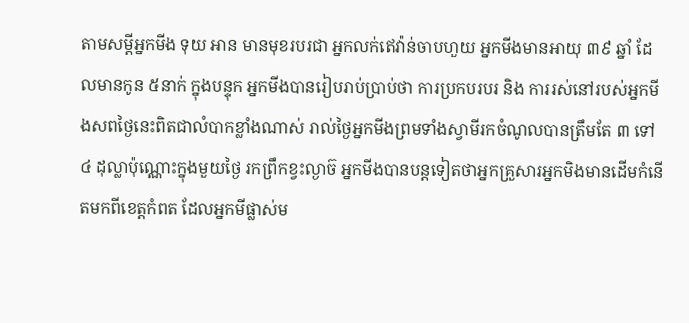តាមសម្តីអ្នកមីង ទុយ អាន មានមុខរបរជា អ្នកលក់ឥេវ៉ាន់ចាបហួយ អ្នកមីងមានអាយុ ៣៩ ឆ្នាំ ដែលមានកូន ៥នាក់ ក្នុងបន្ទុក អ្នកមីងបានរៀបរាប់ប្រាប់ថា ការប្រកបរបរ និង ការរស់នៅរបស់អ្នកមីងសពថ្ងៃនេះពិតជាលំបាកខ្លាំងណាស់ រាល់ថ្ងៃអ្នកមីងព្រមទាំងស្វាមីរកចំណូលបានត្រឹមតែ ៣ ទៅ ៤ ដុល្លាប៉ុណ្ណោះក្នុងមួយថ្ងៃ រកព្រឹកខ្វះល្ងាច៊ អ្នកមីងបានបន្តទៀតថាអ្នកគ្រួសារអ្នកមិងមានដើមកំនើតមកពីខេត្តកំពត ដែលអ្នកមីផ្លាស់ម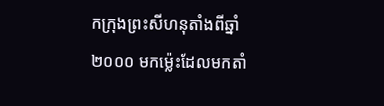កក្រុងព្រះសីហនុតាំងពីឆ្នាំ ២០០០ មកម៉្លេះដែលមកតាំ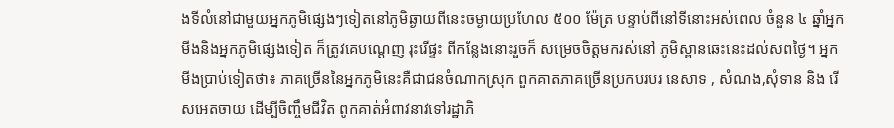ងទីលំនៅជាមួយអ្នកភូមិផ្សេងៗទៀតនៅភូមិឆ្ងាយពីនេះចម្ងាយប្រហែល ៥០០ ម៉ែត្រ បន្ទាប់ពីនៅទីនោះអស់ពេល ចំនួន ៤ ឆ្នាំអ្នកមីងនិងអ្នកភូមិផ្សេងទៀត ក៏ត្រូវគេបណ្តេញ រុះរើផ្ទះ ពីកន្លែងនោះរួចក៏ សម្រេចចិត្តមករស់នៅ ភូមិស្ពានឆេះនេះដល់សពថ្ងៃ។ អ្នកមីងប្រាប់ទៀតថា៖ ភាគច្រើននៃអ្នកភូមិនេះគឺជាជនចំណាកស្រុក ពួកគាតភាគច្រើនប្រកបរបរ នេសាទ , សំណង,សុំទាន និង រើសអេតចាយ ដើម្បីចិញ្ចឹមជីវិត ពូកគាត់អំពាវនាវទៅរដ្ឋាភិ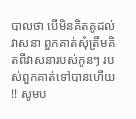បាលថា បើមិនគិតគូដល់វាសនា ពួកគាត់សុំត្រឹមគិតពីវាសនារបស់កូនៗ របស់ពួកគាត់ទៅបានហើយ !! សូមប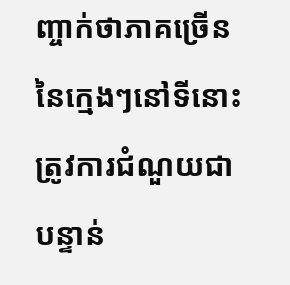ញ្ចាក់ថាភាគច្រើននៃក្មេងៗនៅទីនោះត្រូវការជំណួយជាបន្ទាន់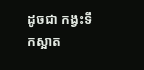ដូចជា កង្វះទឹកស្អាត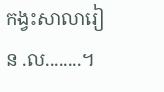កង្វះសាលារៀន .ល........។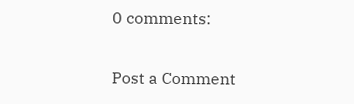0 comments:

Post a Comment